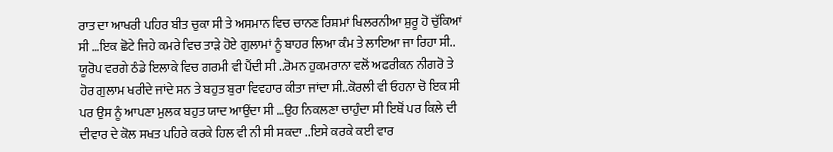ਰਾਤ ਦਾ ਆਖਰੀ ਪਹਿਰ ਬੀਤ ਚੁਕਾ ਸੀ ਤੇ ਅਸਮਾਨ ਵਿਚ ਚਾਨਣ ਰਿਸ਼ਮਾਂ ਖਿਲਰਨੀਆ ਸ਼ੁਰੂ ਹੋ ਚੁੱਕਿਆਂ ਸੀ …ਇਕ ਛੋਟੇ ਜਿਹੇ ਕਮਰੇ ਵਿਚ ਤਾੜੇ ਹੋਏ ਗੁਲਾਮਾਂ ਨੂੰ ਬਾਹਰ ਲਿਆ ਕੰਮ ਤੇ ਲਾਇਆ ਜਾ ਰਿਹਾ ਸੀ.. ਯੂਰੋਪ ਵਰਗੇ ਠੰਡੇ ਇਲਾਕੇ ਵਿਚ ਗਰਮੀ ਵੀ ਪੈਂਦੀ ਸੀ ..ਰੋਮਨ ਹੁਕਮਰਾਨਾ ਵਲੋਂ ਅਫਰੀਕਨ ਨੀਗਰੋ ਤੇ ਹੋਰ ਗੁਲਾਮ ਖਰੀਦੇ ਜਾਂਦੇ ਸਨ ਤੇ ਬਹੁਤ ਬੁਰਾ ਵਿਵਹਾਰ ਕੀਤਾ ਜਾਂਦਾ ਸੀ..ਕੋਰਲੀ ਵੀ ਓਹਨਾ ਚੋ ਇਕ ਸੀ ਪਰ ਉਸ ਨੂੰ ਆਪਣਾ ਮੁਲਕ ਬਹੁਤ ਯਾਦ ਆਉਂਦਾ ਸੀ …ਉਹ ਨਿਕਲਣਾ ਚਾਹੁੰਦਾ ਸੀ ਇਥੋਂ ਪਰ ਕਿਲੇ ਦੀ ਦੀਵਾਰ ਦੇ ਕੋਲ ਸਖਤ ਪਹਿਰੇ ਕਰਕੇ ਹਿਲ ਵੀ ਨੀ ਸੀ ਸਕਦਾ ..ਇਸੇ ਕਰਕੇ ਕਈ ਵਾਰ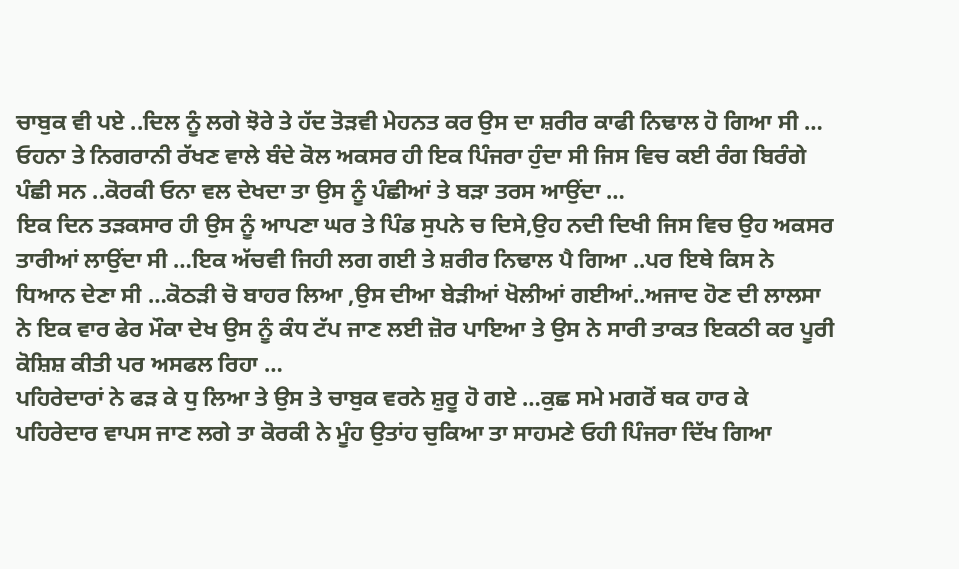ਚਾਬੁਕ ਵੀ ਪਏ ..ਦਿਲ ਨੂੰ ਲਗੇ ਝੋਰੇ ਤੇ ਹੱਦ ਤੋੜਵੀ ਮੇਹਨਤ ਕਰ ਉਸ ਦਾ ਸ਼ਰੀਰ ਕਾਫੀ ਨਿਢਾਲ ਹੋ ਗਿਆ ਸੀ …
ਓਹਨਾ ਤੇ ਨਿਗਰਾਨੀ ਰੱਖਣ ਵਾਲੇ ਬੰਦੇ ਕੋਲ ਅਕਸਰ ਹੀ ਇਕ ਪਿੰਜਰਾ ਹੁੰਦਾ ਸੀ ਜਿਸ ਵਿਚ ਕਈ ਰੰਗ ਬਿਰੰਗੇ ਪੰਛੀ ਸਨ ..ਕੋਰਕੀ ਓਨਾ ਵਲ ਦੇਖਦਾ ਤਾ ਉਸ ਨੂੰ ਪੰਛੀਆਂ ਤੇ ਬੜਾ ਤਰਸ ਆਉਂਦਾ …
ਇਕ ਦਿਨ ਤੜਕਸਾਰ ਹੀ ਉਸ ਨੂੰ ਆਪਣਾ ਘਰ ਤੇ ਪਿੰਡ ਸੁਪਨੇ ਚ ਦਿਸੇ,ਉਹ ਨਦੀ ਦਿਖੀ ਜਿਸ ਵਿਚ ਉਹ ਅਕਸਰ ਤਾਰੀਆਂ ਲਾਉਂਦਾ ਸੀ …ਇਕ ਅੱਚਵੀ ਜਿਹੀ ਲਗ ਗਈ ਤੇ ਸ਼ਰੀਰ ਨਿਢਾਲ ਪੈ ਗਿਆ ..ਪਰ ਇਥੇ ਕਿਸ ਨੇ ਧਿਆਨ ਦੇਣਾ ਸੀ …ਕੋਠੜੀ ਚੋ ਬਾਹਰ ਲਿਆ ,ਉਸ ਦੀਆ ਬੇੜੀਆਂ ਖੋਲੀਆਂ ਗਈਆਂ..ਅਜਾਦ ਹੋਣ ਦੀ ਲਾਲਸਾ ਨੇ ਇਕ ਵਾਰ ਫੇਰ ਮੌਕਾ ਦੇਖ ਉਸ ਨੂੰ ਕੰਧ ਟੱਪ ਜਾਣ ਲਈ ਜ਼ੋਰ ਪਾਇਆ ਤੇ ਉਸ ਨੇ ਸਾਰੀ ਤਾਕਤ ਇਕਠੀ ਕਰ ਪੂਰੀ ਕੋਸ਼ਿਸ਼ ਕੀਤੀ ਪਰ ਅਸਫਲ ਰਿਹਾ …
ਪਹਿਰੇਦਾਰਾਂ ਨੇ ਫੜ ਕੇ ਧੁ ਲਿਆ ਤੇ ਉਸ ਤੇ ਚਾਬੁਕ ਵਰਨੇ ਸ਼ੁਰੂ ਹੋ ਗਏ …ਕੁਛ ਸਮੇ ਮਗਰੋਂ ਥਕ ਹਾਰ ਕੇ ਪਹਿਰੇਦਾਰ ਵਾਪਸ ਜਾਣ ਲਗੇ ਤਾ ਕੋਰਕੀ ਨੇ ਮੂੰਹ ਉਤਾਂਹ ਚੁਕਿਆ ਤਾ ਸਾਹਮਣੇ ਓਹੀ ਪਿੰਜਰਾ ਦਿੱਖ ਗਿਆ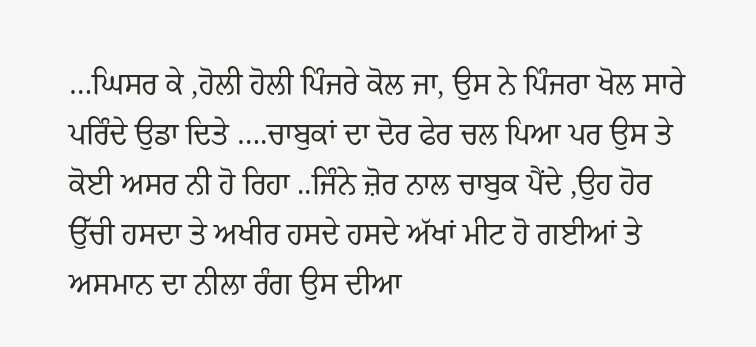…ਘਿਸਰ ਕੇ ,ਹੋਲੀ ਹੋਲੀ ਪਿੰਜਰੇ ਕੋਲ ਜਾ, ਉਸ ਨੇ ਪਿੰਜਰਾ ਖੋਲ ਸਾਰੇ ਪਰਿੰਦੇ ਉਡਾ ਦਿਤੇ ….ਚਾਬੁਕਾਂ ਦਾ ਦੋਰ ਫੇਰ ਚਲ ਪਿਆ ਪਰ ਉਸ ਤੇ ਕੋਈ ਅਸਰ ਨੀ ਹੋ ਰਿਹਾ ..ਜਿੰਨੇ ਜ਼ੋਰ ਨਾਲ ਚਾਬੁਕ ਪੈਂਦੇ ,ਉਹ ਹੋਰ ਉੱਚੀ ਹਸਦਾ ਤੇ ਅਖੀਰ ਹਸਦੇ ਹਸਦੇ ਅੱਖਾਂ ਮੀਟ ਹੋ ਗਈਆਂ ਤੇ ਅਸਮਾਨ ਦਾ ਨੀਲਾ ਰੰਗ ਉਸ ਦੀਆ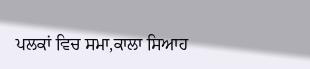ਪਲਕਾਂ ਵਿਚ ਸਮਾ,ਕਾਲਾ ਸਿਆਹ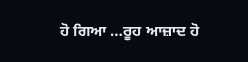ਹੋ ਗਿਆ …ਰੂਹ ਆਜ਼ਾਦ ਹੋ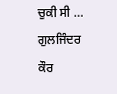ਚੁਕੀ ਸੀ …
ਗੁਲਜਿੰਦਰ ਕੌਰ